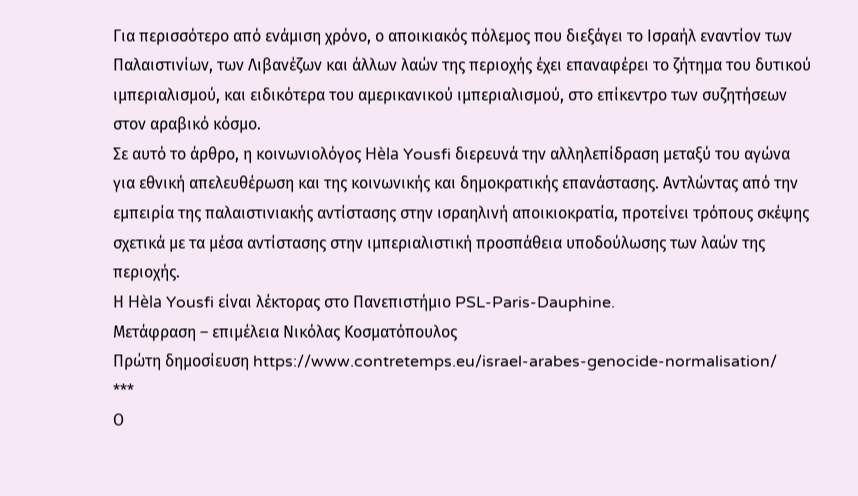Για περισσότερο από ενάμιση χρόνο, ο αποικιακός πόλεμος που διεξάγει το Ισραήλ εναντίον των Παλαιστινίων, των Λιβανέζων και άλλων λαών της περιοχής έχει επαναφέρει το ζήτημα του δυτικού ιμπεριαλισμού, και ειδικότερα του αμερικανικού ιμπεριαλισμού, στο επίκεντρο των συζητήσεων στον αραβικό κόσμο.
Σε αυτό το άρθρο, η κοινωνιολόγος Hèla Yousfi διερευνά την αλληλεπίδραση μεταξύ του αγώνα για εθνική απελευθέρωση και της κοινωνικής και δημοκρατικής επανάστασης. Αντλώντας από την εμπειρία της παλαιστινιακής αντίστασης στην ισραηλινή αποικιοκρατία, προτείνει τρόπους σκέψης σχετικά με τα μέσα αντίστασης στην ιμπεριαλιστική προσπάθεια υποδούλωσης των λαών της περιοχής.
Η Hèla Yousfi είναι λέκτορας στο Πανεπιστήμιο PSL-Paris-Dauphine.
Μετάφραση – επιμέλεια Νικόλας Κοσματόπουλος
Πρώτη δημοσίευση https://www.contretemps.eu/israel-arabes-genocide-normalisation/
***
Ο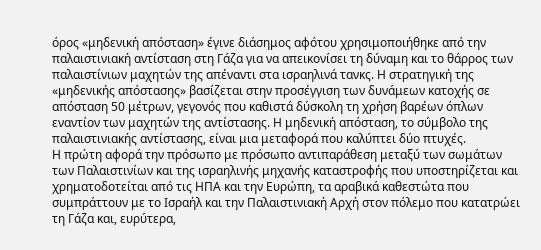όρος «μηδενική απόσταση» έγινε διάσημος αφότου χρησιμοποιήθηκε από την παλαιστινιακή αντίσταση στη Γάζα για να απεικονίσει τη δύναμη και το θάρρος των παλαιστίνιων μαχητών της απέναντι στα ισραηλινά τανκς. Η στρατηγική της «μηδενικής απόστασης» βασίζεται στην προσέγγιση των δυνάμεων κατοχής σε απόσταση 50 μέτρων, γεγονός που καθιστά δύσκολη τη χρήση βαρέων όπλων εναντίον των μαχητών της αντίστασης. Η μηδενική απόσταση, το σύμβολο της παλαιστινιακής αντίστασης, είναι μια μεταφορά που καλύπτει δύο πτυχές.
Η πρώτη αφορά την πρόσωπο με πρόσωπο αντιπαράθεση μεταξύ των σωμάτων των Παλαιστινίων και της ισραηλινής μηχανής καταστροφής που υποστηρίζεται και χρηματοδοτείται από τις ΗΠΑ και την Ευρώπη, τα αραβικά καθεστώτα που συμπράττουν με το Ισραήλ και την Παλαιστινιακή Αρχή στον πόλεμο που κατατρώει τη Γάζα και, ευρύτερα,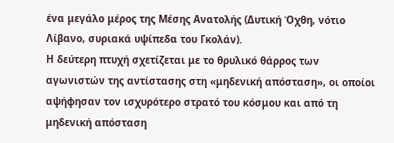ένα μεγάλο μέρος της Μέσης Ανατολής (Δυτική Όχθη, νότιο Λίβανο, συριακά υψίπεδα του Γκολάν).
Η δεύτερη πτυχή σχετίζεται με το θρυλικό θάρρος των αγωνιστών της αντίστασης στη «μηδενική απόσταση», οι οποίοι αψήφησαν τον ισχυρότερο στρατό του κόσμου και από τη μηδενική απόσταση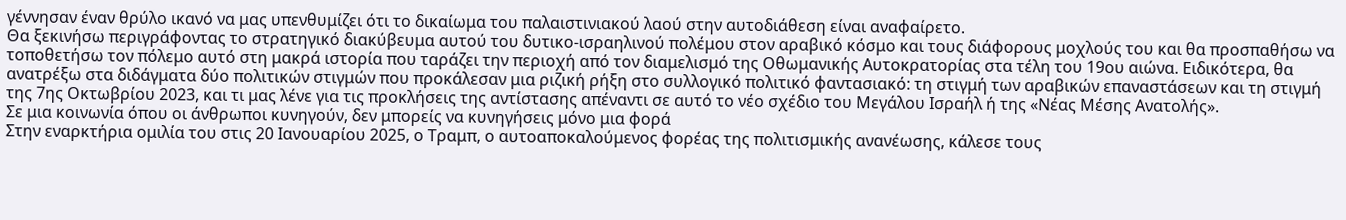γέννησαν έναν θρύλο ικανό να μας υπενθυμίζει ότι το δικαίωμα του παλαιστινιακού λαού στην αυτοδιάθεση είναι αναφαίρετο.
Θα ξεκινήσω περιγράφοντας το στρατηγικό διακύβευμα αυτού του δυτικο-ισραηλινού πολέμου στον αραβικό κόσμο και τους διάφορους μοχλούς του και θα προσπαθήσω να τοποθετήσω τον πόλεμο αυτό στη μακρά ιστορία που ταράζει την περιοχή από τον διαμελισμό της Οθωμανικής Αυτοκρατορίας στα τέλη του 19ου αιώνα. Ειδικότερα, θα ανατρέξω στα διδάγματα δύο πολιτικών στιγμών που προκάλεσαν μια ριζική ρήξη στο συλλογικό πολιτικό φαντασιακό: τη στιγμή των αραβικών επαναστάσεων και τη στιγμή της 7ης Οκτωβρίου 2023, και τι μας λένε για τις προκλήσεις της αντίστασης απέναντι σε αυτό το νέο σχέδιο του Μεγάλου Ισραήλ ή της «Νέας Μέσης Ανατολής».
Σε μια κοινωνία όπου οι άνθρωποι κυνηγούν, δεν μπορείς να κυνηγήσεις μόνο μια φορά
Στην εναρκτήρια ομιλία του στις 20 Ιανουαρίου 2025, ο Τραμπ, ο αυτοαποκαλούμενος φορέας της πολιτισμικής ανανέωσης, κάλεσε τους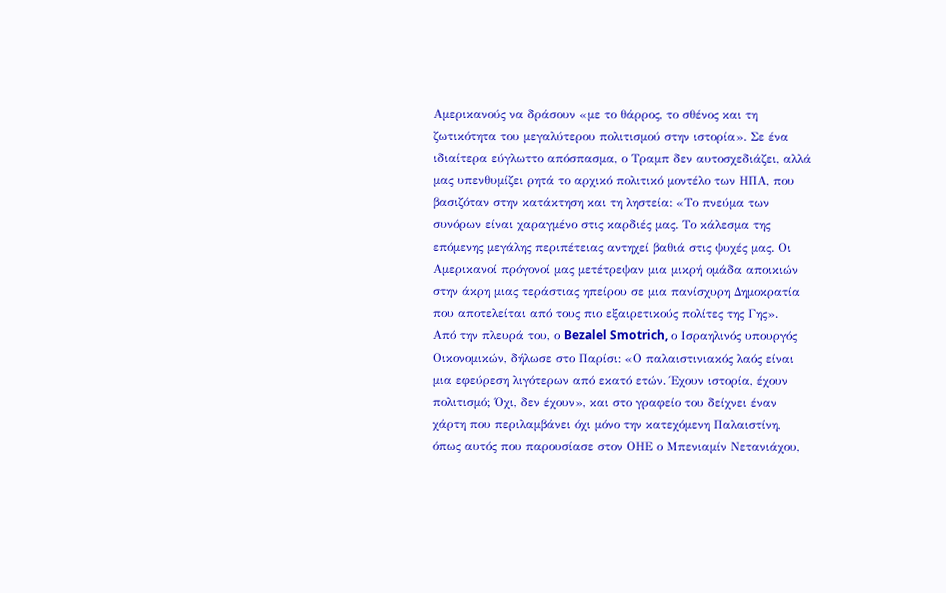Αμερικανούς να δράσουν «με το θάρρος, το σθένος και τη ζωτικότητα του μεγαλύτερου πολιτισμού στην ιστορία». Σε ένα ιδιαίτερα εύγλωττο απόσπασμα, ο Τραμπ δεν αυτοσχεδιάζει, αλλά μας υπενθυμίζει ρητά το αρχικό πολιτικό μοντέλο των ΗΠΑ, που βασιζόταν στην κατάκτηση και τη ληστεία: «Το πνεύμα των συνόρων είναι χαραγμένο στις καρδιές μας. Το κάλεσμα της επόμενης μεγάλης περιπέτειας αντηχεί βαθιά στις ψυχές μας. Οι Αμερικανοί πρόγονοί μας μετέτρεψαν μια μικρή ομάδα αποικιών στην άκρη μιας τεράστιας ηπείρου σε μια πανίσχυρη Δημοκρατία που αποτελείται από τους πιο εξαιρετικούς πολίτες της Γης».
Από την πλευρά του, ο Bezalel Smotrich, ο Ισραηλινός υπουργός Οικονομικών, δήλωσε στο Παρίσι: «Ο παλαιστινιακός λαός είναι μια εφεύρεση λιγότερων από εκατό ετών. Έχουν ιστορία, έχουν πολιτισμό; Όχι, δεν έχουν», και στο γραφείο του δείχνει έναν χάρτη που περιλαμβάνει όχι μόνο την κατεχόμενη Παλαιστίνη, όπως αυτός που παρουσίασε στον ΟΗΕ ο Μπενιαμίν Νετανιάχου,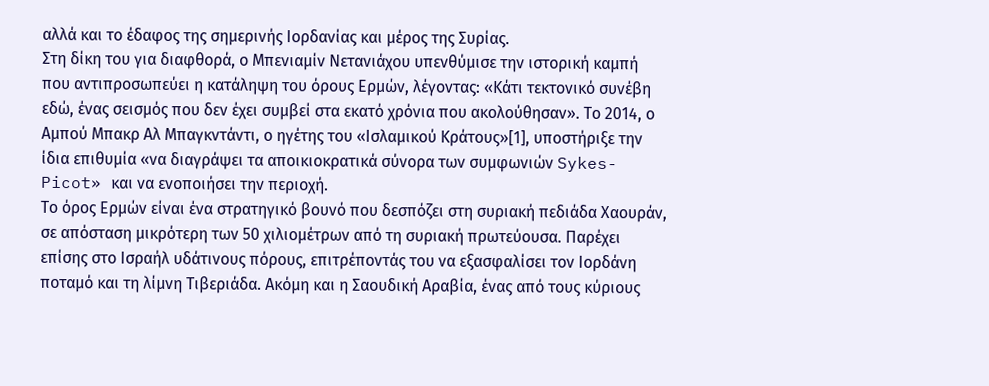αλλά και το έδαφος της σημερινής Ιορδανίας και μέρος της Συρίας.
Στη δίκη του για διαφθορά, ο Μπενιαμίν Νετανιάχου υπενθύμισε την ιστορική καμπή που αντιπροσωπεύει η κατάληψη του όρους Ερμών, λέγοντας: «Κάτι τεκτονικό συνέβη εδώ, ένας σεισμός που δεν έχει συμβεί στα εκατό χρόνια που ακολούθησαν». Το 2014, ο Αμπού Μπακρ Αλ Μπαγκντάντι, ο ηγέτης του «Ισλαμικού Κράτους»[1], υποστήριξε την ίδια επιθυμία «να διαγράψει τα αποικιοκρατικά σύνορα των συμφωνιών Sykes-Picot» και να ενοποιήσει την περιοχή.
Το όρος Ερμών είναι ένα στρατηγικό βουνό που δεσπόζει στη συριακή πεδιάδα Χαουράν, σε απόσταση μικρότερη των 50 χιλιομέτρων από τη συριακή πρωτεύουσα. Παρέχει επίσης στο Ισραήλ υδάτινους πόρους, επιτρέποντάς του να εξασφαλίσει τον Ιορδάνη ποταμό και τη λίμνη Τιβεριάδα. Ακόμη και η Σαουδική Αραβία, ένας από τους κύριους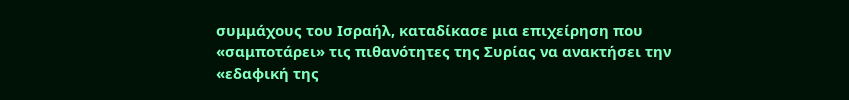συμμάχους του Ισραήλ, καταδίκασε μια επιχείρηση που «σαμποτάρει» τις πιθανότητες της Συρίας να ανακτήσει την «εδαφική της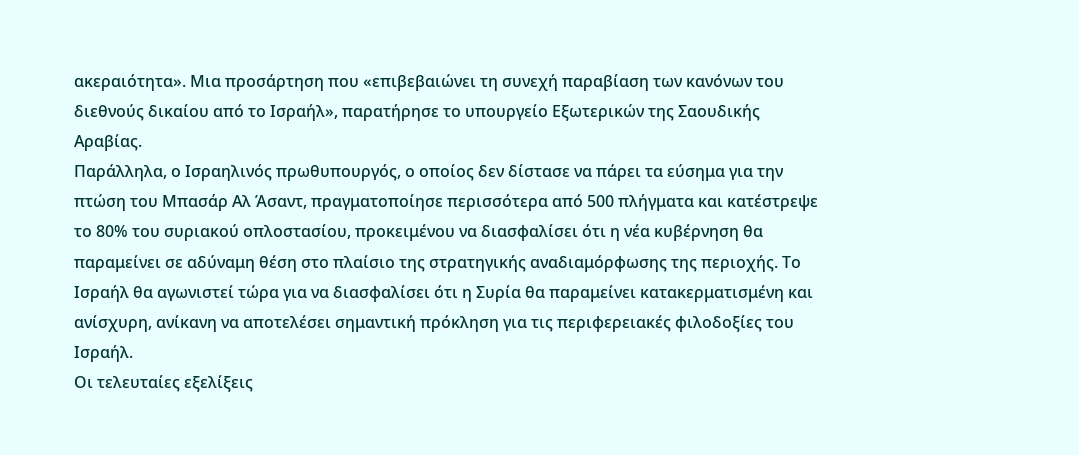ακεραιότητα». Μια προσάρτηση που «επιβεβαιώνει τη συνεχή παραβίαση των κανόνων του διεθνούς δικαίου από το Ισραήλ», παρατήρησε το υπουργείο Εξωτερικών της Σαουδικής Αραβίας.
Παράλληλα, ο Ισραηλινός πρωθυπουργός, ο οποίος δεν δίστασε να πάρει τα εύσημα για την πτώση του Μπασάρ Αλ Άσαντ, πραγματοποίησε περισσότερα από 500 πλήγματα και κατέστρεψε το 80% του συριακού οπλοστασίου, προκειμένου να διασφαλίσει ότι η νέα κυβέρνηση θα παραμείνει σε αδύναμη θέση στο πλαίσιο της στρατηγικής αναδιαμόρφωσης της περιοχής. Το Ισραήλ θα αγωνιστεί τώρα για να διασφαλίσει ότι η Συρία θα παραμείνει κατακερματισμένη και ανίσχυρη, ανίκανη να αποτελέσει σημαντική πρόκληση για τις περιφερειακές φιλοδοξίες του Ισραήλ.
Οι τελευταίες εξελίξεις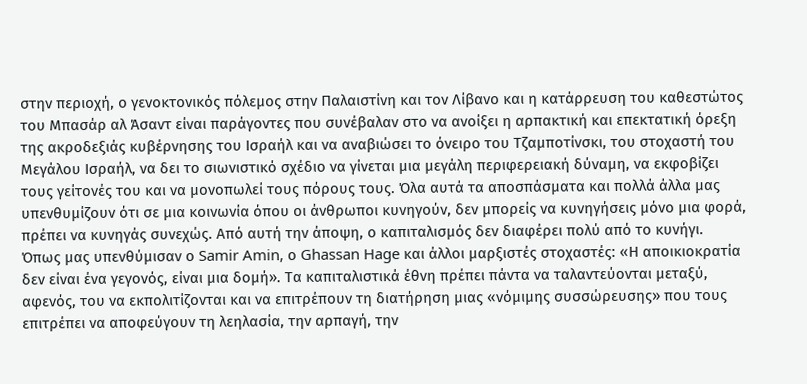στην περιοχή, ο γενοκτονικός πόλεμος στην Παλαιστίνη και τον Λίβανο και η κατάρρευση του καθεστώτος του Μπασάρ αλ Άσαντ είναι παράγοντες που συνέβαλαν στο να ανοίξει η αρπακτική και επεκτατική όρεξη της ακροδεξιάς κυβέρνησης του Ισραήλ και να αναβιώσει το όνειρο του Τζαμποτίνσκι, του στοχαστή του Μεγάλου Ισραήλ, να δει το σιωνιστικό σχέδιο να γίνεται μια μεγάλη περιφερειακή δύναμη, να εκφοβίζει τους γείτονές του και να μονοπωλεί τους πόρους τους. Όλα αυτά τα αποσπάσματα και πολλά άλλα μας υπενθυμίζουν ότι σε μια κοινωνία όπου οι άνθρωποι κυνηγούν, δεν μπορείς να κυνηγήσεις μόνο μια φορά, πρέπει να κυνηγάς συνεχώς. Από αυτή την άποψη, ο καπιταλισμός δεν διαφέρει πολύ από το κυνήγι.
Όπως μας υπενθύμισαν ο Samir Amin, ο Ghassan Hage και άλλοι μαρξιστές στοχαστές: «Η αποικιοκρατία δεν είναι ένα γεγονός, είναι μια δομή». Τα καπιταλιστικά έθνη πρέπει πάντα να ταλαντεύονται μεταξύ, αφενός, του να εκπολιτίζονται και να επιτρέπουν τη διατήρηση μιας «νόμιμης συσσώρευσης» που τους επιτρέπει να αποφεύγουν τη λεηλασία, την αρπαγή, την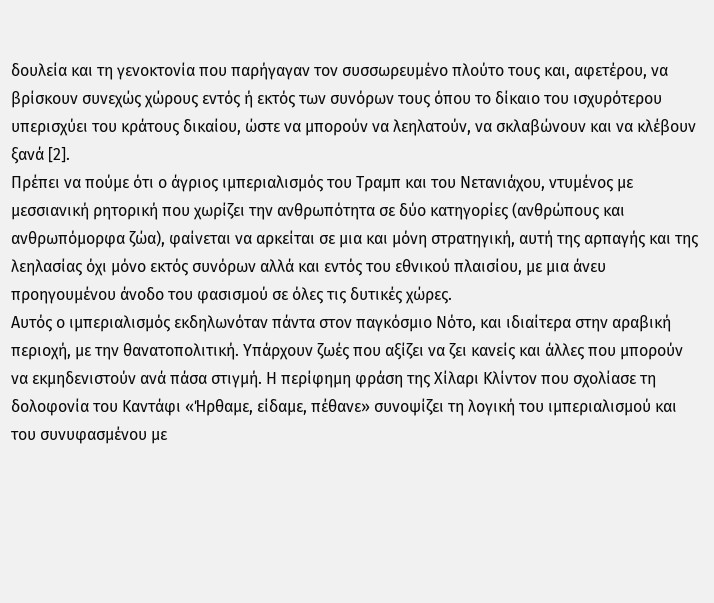δουλεία και τη γενοκτονία που παρήγαγαν τον συσσωρευμένο πλούτο τους και, αφετέρου, να βρίσκουν συνεχώς χώρους εντός ή εκτός των συνόρων τους όπου το δίκαιο του ισχυρότερου υπερισχύει του κράτους δικαίου, ώστε να μπορούν να λεηλατούν, να σκλαβώνουν και να κλέβουν ξανά [2].
Πρέπει να πούμε ότι ο άγριος ιμπεριαλισμός του Τραμπ και του Νετανιάχου, ντυμένος με μεσσιανική ρητορική που χωρίζει την ανθρωπότητα σε δύο κατηγορίες (ανθρώπους και ανθρωπόμορφα ζώα), φαίνεται να αρκείται σε μια και μόνη στρατηγική, αυτή της αρπαγής και της λεηλασίας όχι μόνο εκτός συνόρων αλλά και εντός του εθνικού πλαισίου, με μια άνευ προηγουμένου άνοδο του φασισμού σε όλες τις δυτικές χώρες.
Αυτός ο ιμπεριαλισμός εκδηλωνόταν πάντα στον παγκόσμιο Νότο, και ιδιαίτερα στην αραβική περιοχή, με την θανατοπολιτική. Υπάρχουν ζωές που αξίζει να ζει κανείς και άλλες που μπορούν να εκμηδενιστούν ανά πάσα στιγμή. Η περίφημη φράση της Χίλαρι Κλίντον που σχολίασε τη δολοφονία του Καντάφι «Ήρθαμε, είδαμε, πέθανε» συνοψίζει τη λογική του ιμπεριαλισμού και του συνυφασμένου με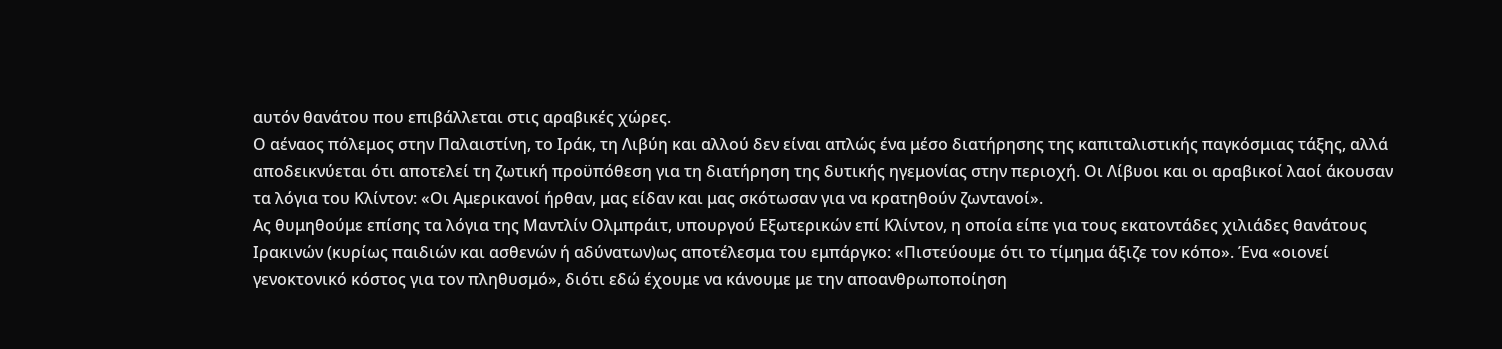αυτόν θανάτου που επιβάλλεται στις αραβικές χώρες.
Ο αέναος πόλεμος στην Παλαιστίνη, το Ιράκ, τη Λιβύη και αλλού δεν είναι απλώς ένα μέσο διατήρησης της καπιταλιστικής παγκόσμιας τάξης, αλλά αποδεικνύεται ότι αποτελεί τη ζωτική προϋπόθεση για τη διατήρηση της δυτικής ηγεμονίας στην περιοχή. Οι Λίβυοι και οι αραβικοί λαοί άκουσαν τα λόγια του Κλίντον: «Οι Αμερικανοί ήρθαν, μας είδαν και μας σκότωσαν για να κρατηθούν ζωντανοί».
Ας θυμηθούμε επίσης τα λόγια της Μαντλίν Ολμπράιτ, υπουργού Εξωτερικών επί Κλίντον, η οποία είπε για τους εκατοντάδες χιλιάδες θανάτους Ιρακινών (κυρίως παιδιών και ασθενών ή αδύνατων)ως αποτέλεσμα του εμπάργκο: «Πιστεύουμε ότι το τίμημα άξιζε τον κόπο». Ένα «οιονεί γενοκτονικό κόστος για τον πληθυσμό», διότι εδώ έχουμε να κάνουμε με την αποανθρωποποίηση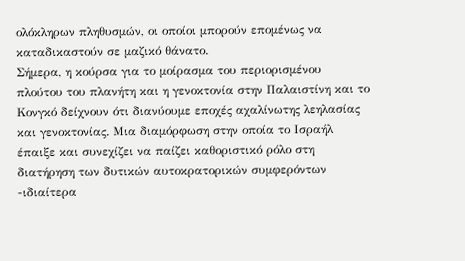ολόκληρων πληθυσμών, οι οποίοι μπορούν επομένως να καταδικαστούν σε μαζικό θάνατο.
Σήμερα, η κούρσα για το μοίρασμα του περιορισμένου πλούτου του πλανήτη και η γενοκτονία στην Παλαιστίνη και το Κονγκό δείχνουν ότι διανύουμε εποχές αχαλίνωτης λεηλασίας και γενοκτονίας. Μια διαμόρφωση στην οποία το Ισραήλ έπαιξε και συνεχίζει να παίζει καθοριστικό ρόλο στη διατήρηση των δυτικών αυτοκρατορικών συμφερόντων -ιδιαίτερα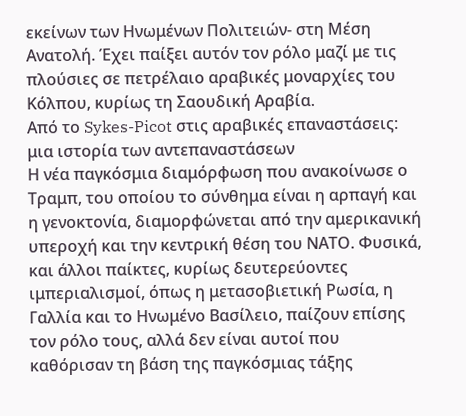εκείνων των Ηνωμένων Πολιτειών- στη Μέση Ανατολή. Έχει παίξει αυτόν τον ρόλο μαζί με τις πλούσιες σε πετρέλαιο αραβικές μοναρχίες του Κόλπου, κυρίως τη Σαουδική Αραβία.
Από το Sykes-Picot στις αραβικές επαναστάσεις: μια ιστορία των αντεπαναστάσεων
Η νέα παγκόσμια διαμόρφωση που ανακοίνωσε ο Τραμπ, του οποίου το σύνθημα είναι η αρπαγή και η γενοκτονία, διαμορφώνεται από την αμερικανική υπεροχή και την κεντρική θέση του ΝΑΤΟ. Φυσικά, και άλλοι παίκτες, κυρίως δευτερεύοντες ιμπεριαλισμοί, όπως η μετασοβιετική Ρωσία, η Γαλλία και το Ηνωμένο Βασίλειο, παίζουν επίσης τον ρόλο τους, αλλά δεν είναι αυτοί που καθόρισαν τη βάση της παγκόσμιας τάξης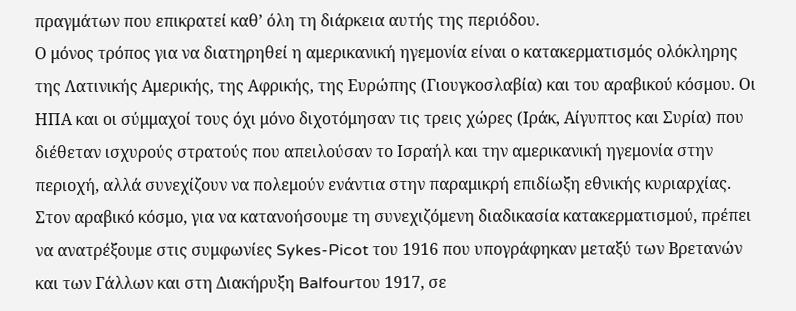πραγμάτων που επικρατεί καθ’ όλη τη διάρκεια αυτής της περιόδου.
Ο μόνος τρόπος για να διατηρηθεί η αμερικανική ηγεμονία είναι ο κατακερματισμός ολόκληρης της Λατινικής Αμερικής, της Αφρικής, της Ευρώπης (Γιουγκοσλαβία) και του αραβικού κόσμου. Οι ΗΠΑ και οι σύμμαχοί τους όχι μόνο διχοτόμησαν τις τρεις χώρες (Ιράκ, Αίγυπτος και Συρία) που διέθεταν ισχυρούς στρατούς που απειλούσαν το Ισραήλ και την αμερικανική ηγεμονία στην περιοχή, αλλά συνεχίζουν να πολεμούν ενάντια στην παραμικρή επιδίωξη εθνικής κυριαρχίας.
Στον αραβικό κόσμο, για να κατανοήσουμε τη συνεχιζόμενη διαδικασία κατακερματισμού, πρέπει να ανατρέξουμε στις συμφωνίες Sykes-Picot του 1916 που υπογράφηκαν μεταξύ των Βρετανών και των Γάλλων και στη Διακήρυξη Balfourτου 1917, σε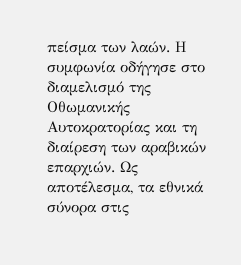πείσμα των λαών. Η συμφωνία οδήγησε στο διαμελισμό της Οθωμανικής Αυτοκρατορίας και τη διαίρεση των αραβικών επαρχιών. Ως αποτέλεσμα, τα εθνικά σύνορα στις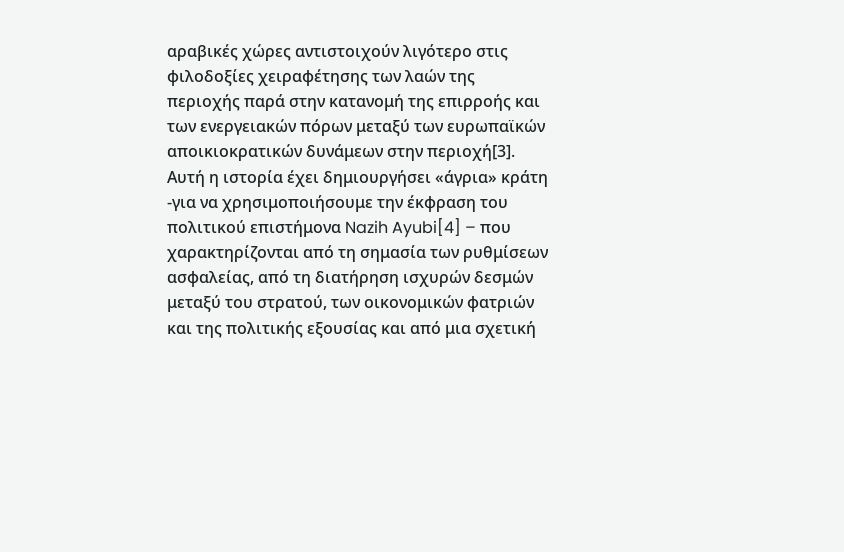αραβικές χώρες αντιστοιχούν λιγότερο στις φιλοδοξίες χειραφέτησης των λαών της περιοχής παρά στην κατανομή της επιρροής και των ενεργειακών πόρων μεταξύ των ευρωπαϊκών αποικιοκρατικών δυνάμεων στην περιοχή[3].
Αυτή η ιστορία έχει δημιουργήσει «άγρια» κράτη -για να χρησιμοποιήσουμε την έκφραση του πολιτικού επιστήμονα Nazih Ayubi[4] – που χαρακτηρίζονται από τη σημασία των ρυθμίσεων ασφαλείας, από τη διατήρηση ισχυρών δεσμών μεταξύ του στρατού, των οικονομικών φατριών και της πολιτικής εξουσίας και από μια σχετική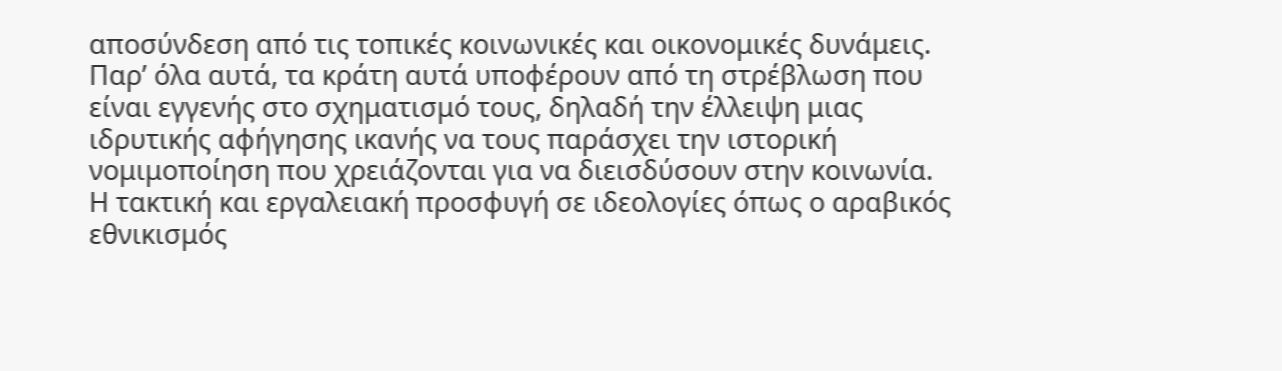αποσύνδεση από τις τοπικές κοινωνικές και οικονομικές δυνάμεις. Παρ’ όλα αυτά, τα κράτη αυτά υποφέρουν από τη στρέβλωση που είναι εγγενής στο σχηματισμό τους, δηλαδή την έλλειψη μιας ιδρυτικής αφήγησης ικανής να τους παράσχει την ιστορική νομιμοποίηση που χρειάζονται για να διεισδύσουν στην κοινωνία. Η τακτική και εργαλειακή προσφυγή σε ιδεολογίες όπως ο αραβικός εθνικισμός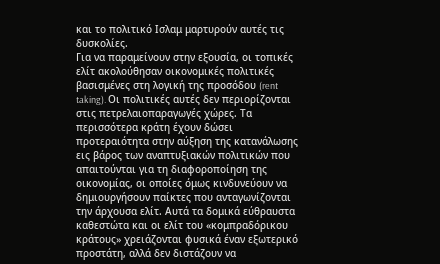και το πολιτικό Ισλαμ μαρτυρούν αυτές τις δυσκολίες.
Για να παραμείνουν στην εξουσία, οι τοπικές ελίτ ακολούθησαν οικονομικές πολιτικές βασισμένες στη λογική της προσόδου (rent taking). Οι πολιτικές αυτές δεν περιορίζονται στις πετρελαιοπαραγωγές χώρες. Τα περισσότερα κράτη έχουν δώσει προτεραιότητα στην αύξηση της κατανάλωσης εις βάρος των αναπτυξιακών πολιτικών που απαιτούνται για τη διαφοροποίηση της οικονομίας, οι οποίες όμως κινδυνεύουν να δημιουργήσουν παίκτες που ανταγωνίζονται την άρχουσα ελίτ. Αυτά τα δομικά εύθραυστα καθεστώτα και οι ελίτ του «κομπραδόρικου κράτους» χρειάζονται φυσικά έναν εξωτερικό προστάτη, αλλά δεν διστάζουν να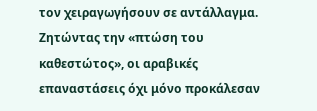τον χειραγωγήσουν σε αντάλλαγμα.
Ζητώντας την «πτώση του καθεστώτος», οι αραβικές επαναστάσεις όχι μόνο προκάλεσαν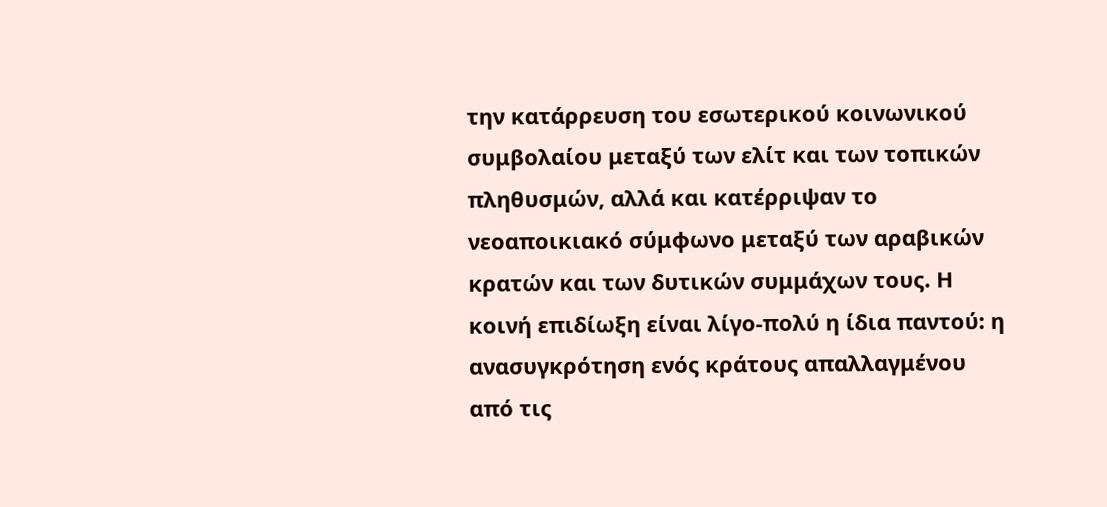την κατάρρευση του εσωτερικού κοινωνικού συμβολαίου μεταξύ των ελίτ και των τοπικών πληθυσμών, αλλά και κατέρριψαν το νεοαποικιακό σύμφωνο μεταξύ των αραβικών κρατών και των δυτικών συμμάχων τους. Η κοινή επιδίωξη είναι λίγο-πολύ η ίδια παντού: η ανασυγκρότηση ενός κράτους απαλλαγμένου από τις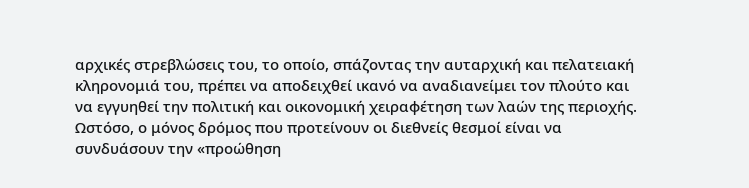αρχικές στρεβλώσεις του, το οποίο, σπάζοντας την αυταρχική και πελατειακή κληρονομιά του, πρέπει να αποδειχθεί ικανό να αναδιανείμει τον πλούτο και να εγγυηθεί την πολιτική και οικονομική χειραφέτηση των λαών της περιοχής.
Ωστόσο, ο μόνος δρόμος που προτείνουν οι διεθνείς θεσμοί είναι να συνδυάσουν την «προώθηση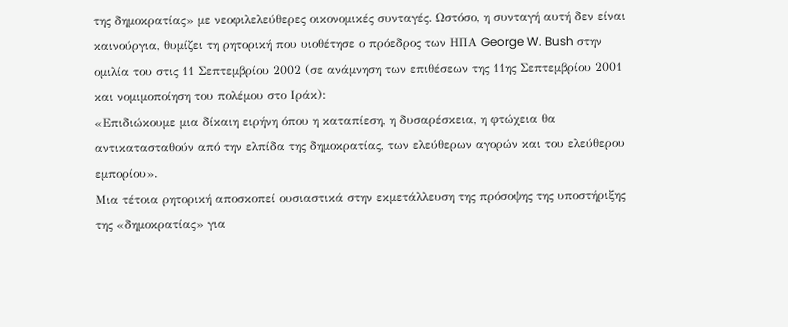της δημοκρατίας» με νεοφιλελεύθερες οικονομικές συνταγές. Ωστόσο, η συνταγή αυτή δεν είναι καινούργια, θυμίζει τη ρητορική που υιοθέτησε ο πρόεδρος των ΗΠΑ George W. Bush στην ομιλία του στις 11 Σεπτεμβρίου 2002 (σε ανάμνηση των επιθέσεων της 11ης Σεπτεμβρίου 2001 και νομιμοποίηση του πολέμου στο Ιράκ):
«Επιδιώκουμε μια δίκαιη ειρήνη όπου η καταπίεση, η δυσαρέσκεια, η φτώχεια θα αντικατασταθούν από την ελπίδα της δημοκρατίας, των ελεύθερων αγορών και του ελεύθερου εμπορίου».
Μια τέτοια ρητορική αποσκοπεί ουσιαστικά στην εκμετάλλευση της πρόσοψης της υποστήριξης της «δημοκρατίας» για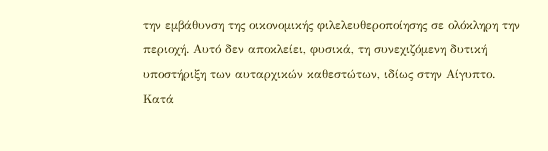την εμβάθυνση της οικονομικής φιλελευθεροποίησης σε ολόκληρη την περιοχή. Αυτό δεν αποκλείει, φυσικά, τη συνεχιζόμενη δυτική υποστήριξη των αυταρχικών καθεστώτων, ιδίως στην Αίγυπτο.
Κατά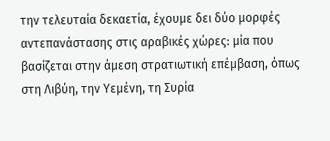την τελευταία δεκαετία, έχουμε δει δύο μορφές αντεπανάστασης στις αραβικές χώρες: μία που βασίζεται στην άμεση στρατιωτική επέμβαση, όπως στη Λιβύη, την Υεμένη, τη Συρία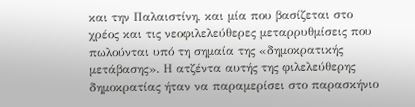και την Παλαιστίνη, και μία που βασίζεται στο χρέος και τις νεοφιλελεύθερες μεταρρυθμίσεις που πωλούνται υπό τη σημαία της «δημοκρατικής μετάβασης». Η ατζέντα αυτής της φιλελεύθερης δημοκρατίας ήταν να παραμερίσει στο παρασκήνιο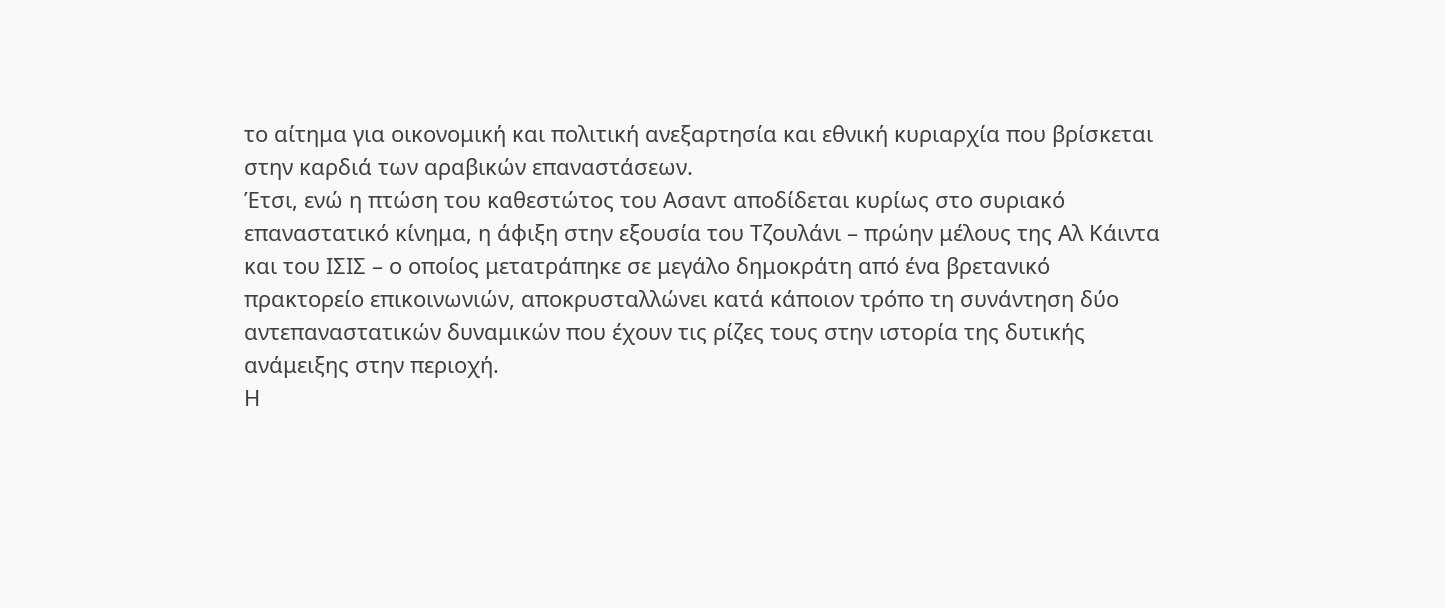το αίτημα για οικονομική και πολιτική ανεξαρτησία και εθνική κυριαρχία που βρίσκεται στην καρδιά των αραβικών επαναστάσεων.
Έτσι, ενώ η πτώση του καθεστώτος του Ασαντ αποδίδεται κυρίως στο συριακό επαναστατικό κίνημα, η άφιξη στην εξουσία του Τζουλάνι – πρώην μέλους της Αλ Κάιντα και του ΙΣΙΣ – ο οποίος μετατράπηκε σε μεγάλο δημοκράτη από ένα βρετανικό πρακτορείο επικοινωνιών, αποκρυσταλλώνει κατά κάποιον τρόπο τη συνάντηση δύο αντεπαναστατικών δυναμικών που έχουν τις ρίζες τους στην ιστορία της δυτικής ανάμειξης στην περιοχή.
Η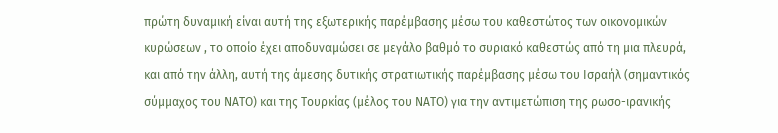πρώτη δυναμική είναι αυτή της εξωτερικής παρέμβασης μέσω του καθεστώτος των οικονομικών κυρώσεων , το οποίο έχει αποδυναμώσει σε μεγάλο βαθμό το συριακό καθεστώς από τη μια πλευρά, και από την άλλη, αυτή της άμεσης δυτικής στρατιωτικής παρέμβασης μέσω του Ισραήλ (σημαντικός σύμμαχος του ΝΑΤΟ) και της Τουρκίας (μέλος του ΝΑΤΟ) για την αντιμετώπιση της ρωσο-ιρανικής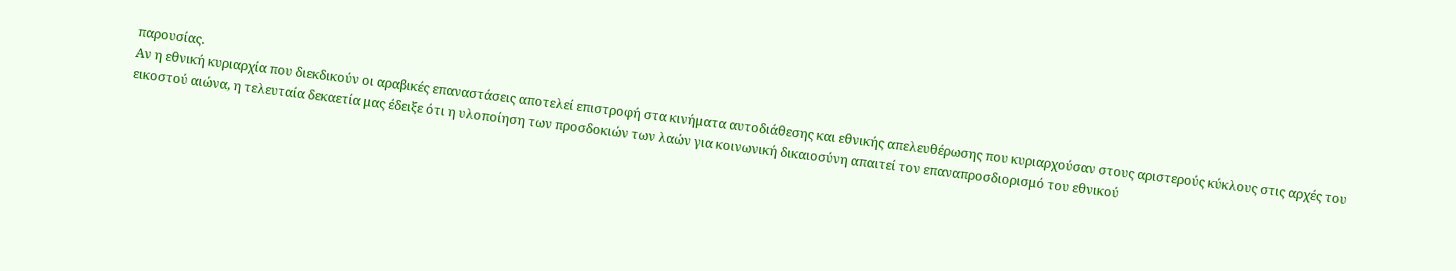παρουσίας.
Αν η εθνική κυριαρχία που διεκδικούν οι αραβικές επαναστάσεις αποτελεί επιστροφή στα κινήματα αυτοδιάθεσης και εθνικής απελευθέρωσης που κυριαρχούσαν στους αριστερούς κύκλους στις αρχές του εικοστού αιώνα, η τελευταία δεκαετία μας έδειξε ότι η υλοποίηση των προσδοκιών των λαών για κοινωνική δικαιοσύνη απαιτεί τον επαναπροσδιορισμό του εθνικού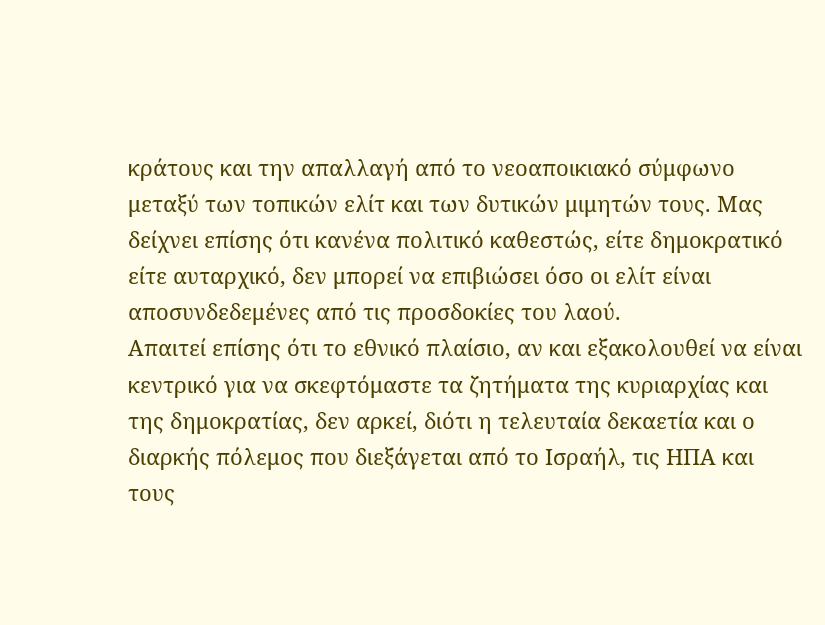κράτους και την απαλλαγή από το νεοαποικιακό σύμφωνο μεταξύ των τοπικών ελίτ και των δυτικών μιμητών τους. Μας δείχνει επίσης ότι κανένα πολιτικό καθεστώς, είτε δημοκρατικό είτε αυταρχικό, δεν μπορεί να επιβιώσει όσο οι ελίτ είναι αποσυνδεδεμένες από τις προσδοκίες του λαού.
Απαιτεί επίσης ότι το εθνικό πλαίσιο, αν και εξακολουθεί να είναι κεντρικό για να σκεφτόμαστε τα ζητήματα της κυριαρχίας και της δημοκρατίας, δεν αρκεί, διότι η τελευταία δεκαετία και ο διαρκής πόλεμος που διεξάγεται από το Ισραήλ, τις ΗΠΑ και τους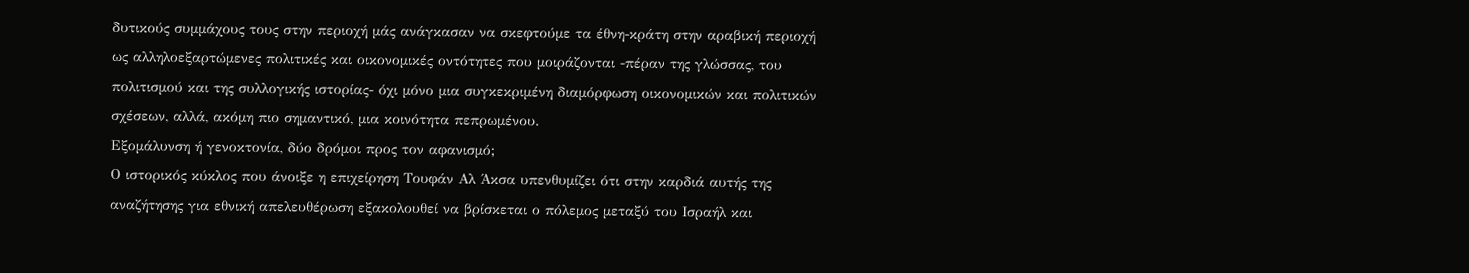δυτικούς συμμάχους τους στην περιοχή μάς ανάγκασαν να σκεφτούμε τα έθνη-κράτη στην αραβική περιοχή ως αλληλοεξαρτώμενες πολιτικές και οικονομικές οντότητες που μοιράζονται -πέραν της γλώσσας, του πολιτισμού και της συλλογικής ιστορίας- όχι μόνο μια συγκεκριμένη διαμόρφωση οικονομικών και πολιτικών σχέσεων, αλλά, ακόμη πιο σημαντικό, μια κοινότητα πεπρωμένου.
Εξομάλυνση ή γενοκτονία, δύο δρόμοι προς τον αφανισμό;
Ο ιστορικός κύκλος που άνοιξε η επιχείρηση Τουφάν Αλ Άκσα υπενθυμίζει ότι στην καρδιά αυτής της αναζήτησης για εθνική απελευθέρωση εξακολουθεί να βρίσκεται ο πόλεμος μεταξύ του Ισραήλ και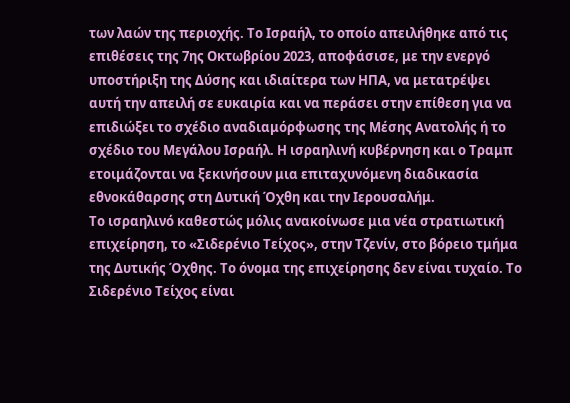των λαών της περιοχής. Το Ισραήλ, το οποίο απειλήθηκε από τις επιθέσεις της 7ης Οκτωβρίου 2023, αποφάσισε, με την ενεργό υποστήριξη της Δύσης και ιδιαίτερα των ΗΠΑ, να μετατρέψει αυτή την απειλή σε ευκαιρία και να περάσει στην επίθεση για να επιδιώξει το σχέδιο αναδιαμόρφωσης της Μέσης Ανατολής ή το σχέδιο του Μεγάλου Ισραήλ. Η ισραηλινή κυβέρνηση και ο Τραμπ ετοιμάζονται να ξεκινήσουν μια επιταχυνόμενη διαδικασία εθνοκάθαρσης στη Δυτική Όχθη και την Ιερουσαλήμ.
Το ισραηλινό καθεστώς μόλις ανακοίνωσε μια νέα στρατιωτική επιχείρηση, το «Σιδερένιο Τείχος», στην Τζενίν, στο βόρειο τμήμα της Δυτικής Όχθης. Το όνομα της επιχείρησης δεν είναι τυχαίο. Το Σιδερένιο Τείχος είναι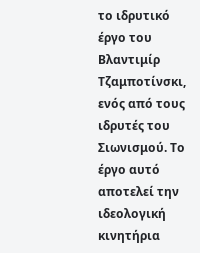το ιδρυτικό έργο του Βλαντιμίρ Τζαμποτίνσκι, ενός από τους ιδρυτές του Σιωνισμού. Το έργο αυτό αποτελεί την ιδεολογική κινητήρια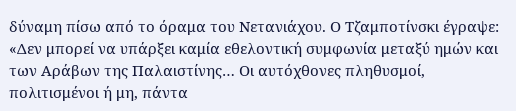δύναμη πίσω από το όραμα του Νετανιάχου. Ο Τζαμποτίνσκι έγραψε: «Δεν μπορεί να υπάρξει καμία εθελοντική συμφωνία μεταξύ ημών και των Αράβων της Παλαιστίνης… Οι αυτόχθονες πληθυσμοί, πολιτισμένοι ή μη, πάντα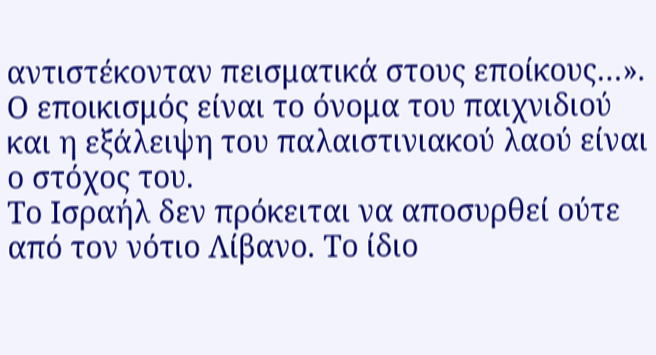αντιστέκονταν πεισματικά στους εποίκους…». Ο εποικισμός είναι το όνομα του παιχνιδιού και η εξάλειψη του παλαιστινιακού λαού είναι ο στόχος του.
Το Ισραήλ δεν πρόκειται να αποσυρθεί ούτε από τον νότιο Λίβανο. Το ίδιο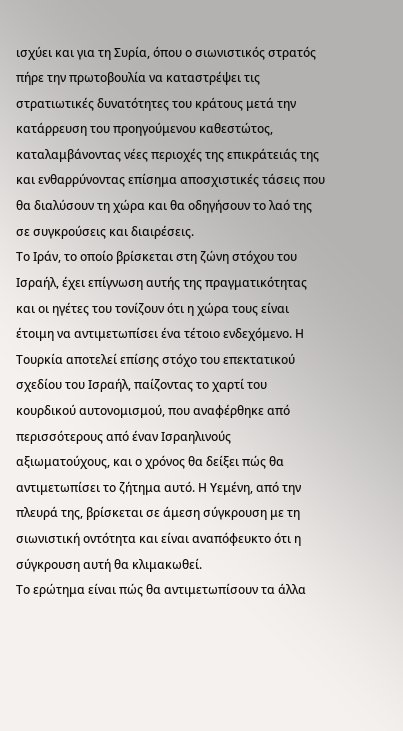ισχύει και για τη Συρία, όπου ο σιωνιστικός στρατός πήρε την πρωτοβουλία να καταστρέψει τις στρατιωτικές δυνατότητες του κράτους μετά την κατάρρευση του προηγούμενου καθεστώτος, καταλαμβάνοντας νέες περιοχές της επικράτειάς της και ενθαρρύνοντας επίσημα αποσχιστικές τάσεις που θα διαλύσουν τη χώρα και θα οδηγήσουν το λαό της σε συγκρούσεις και διαιρέσεις.
Το Ιράν, το οποίο βρίσκεται στη ζώνη στόχου του Ισραήλ, έχει επίγνωση αυτής της πραγματικότητας και οι ηγέτες του τονίζουν ότι η χώρα τους είναι έτοιμη να αντιμετωπίσει ένα τέτοιο ενδεχόμενο. Η Τουρκία αποτελεί επίσης στόχο του επεκτατικού σχεδίου του Ισραήλ, παίζοντας το χαρτί του κουρδικού αυτονομισμού, που αναφέρθηκε από περισσότερους από έναν Ισραηλινούς αξιωματούχους, και ο χρόνος θα δείξει πώς θα αντιμετωπίσει το ζήτημα αυτό. Η Υεμένη, από την πλευρά της, βρίσκεται σε άμεση σύγκρουση με τη σιωνιστική οντότητα και είναι αναπόφευκτο ότι η σύγκρουση αυτή θα κλιμακωθεί.
Το ερώτημα είναι πώς θα αντιμετωπίσουν τα άλλα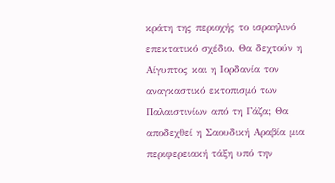κράτη της περιοχής το ισραηλινό επεκτατικό σχέδιο. Θα δεχτούν η Αίγυπτος και η Ιορδανία τον αναγκαστικό εκτοπισμό των Παλαιστινίων από τη Γάζα; Θα αποδεχθεί η Σαουδική Αραβία μια περιφερειακή τάξη υπό την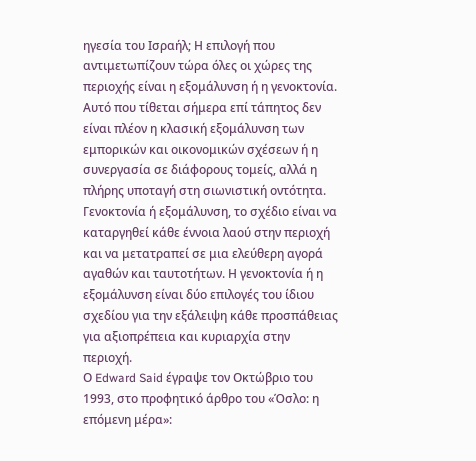ηγεσία του Ισραήλ; Η επιλογή που αντιμετωπίζουν τώρα όλες οι χώρες της περιοχής είναι η εξομάλυνση ή η γενοκτονία. Αυτό που τίθεται σήμερα επί τάπητος δεν είναι πλέον η κλασική εξομάλυνση των εμπορικών και οικονομικών σχέσεων ή η συνεργασία σε διάφορους τομείς, αλλά η πλήρης υποταγή στη σιωνιστική οντότητα.
Γενοκτονία ή εξομάλυνση, το σχέδιο είναι να καταργηθεί κάθε έννοια λαού στην περιοχή και να μετατραπεί σε μια ελεύθερη αγορά αγαθών και ταυτοτήτων. Η γενοκτονία ή η εξομάλυνση είναι δύο επιλογές του ίδιου σχεδίου για την εξάλειψη κάθε προσπάθειας για αξιοπρέπεια και κυριαρχία στην περιοχή.
Ο Edward Said έγραψε τον Οκτώβριο του 1993, στο προφητικό άρθρο του «Όσλο: η επόμενη μέρα»: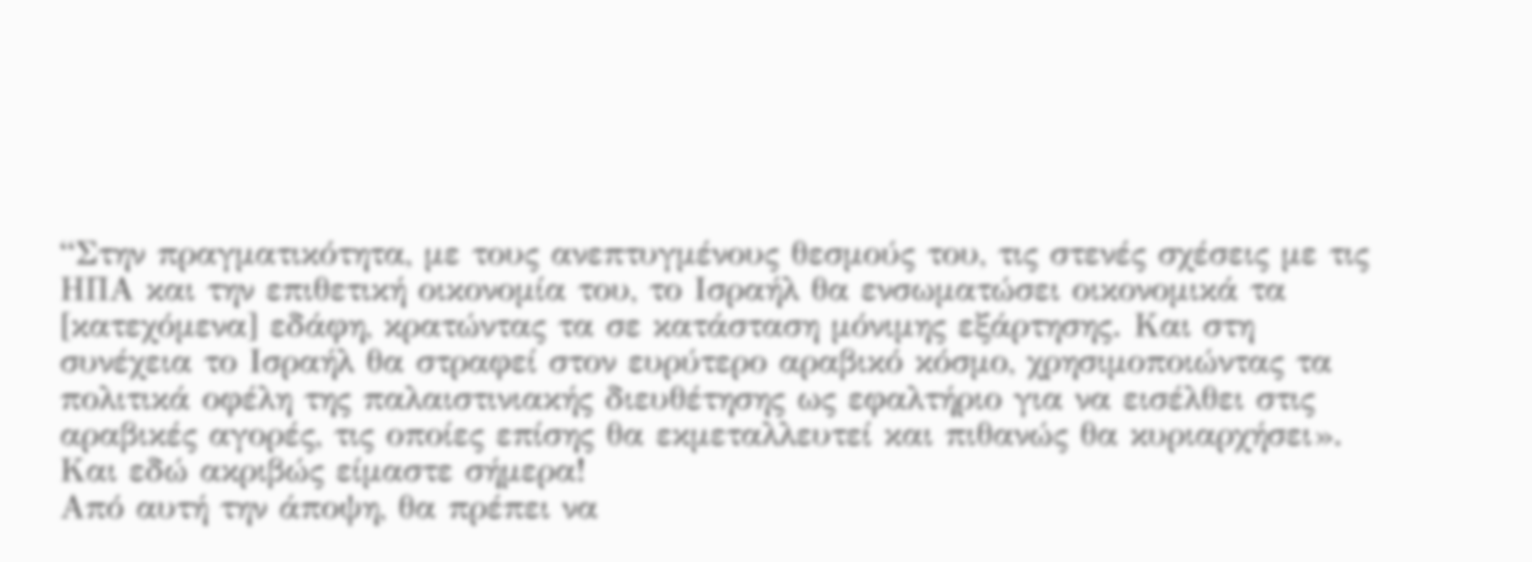“Στην πραγματικότητα, με τους ανεπτυγμένους θεσμούς του, τις στενές σχέσεις με τις ΗΠΑ και την επιθετική οικονομία του, το Ισραήλ θα ενσωματώσει οικονομικά τα [κατεχόμενα] εδάφη, κρατώντας τα σε κατάσταση μόνιμης εξάρτησης. Και στη συνέχεια το Ισραήλ θα στραφεί στον ευρύτερο αραβικό κόσμο, χρησιμοποιώντας τα πολιτικά οφέλη της παλαιστινιακής διευθέτησης ως εφαλτήριο για να εισέλθει στις αραβικές αγορές, τις οποίες επίσης θα εκμεταλλευτεί και πιθανώς θα κυριαρχήσει».
Και εδώ ακριβώς είμαστε σήμερα!
Από αυτή την άποψη, θα πρέπει να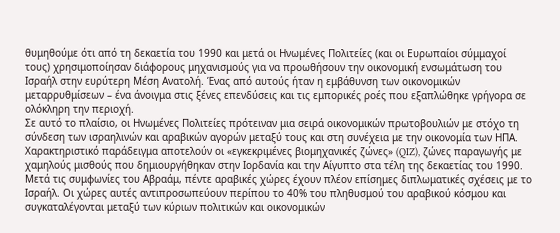θυμηθούμε ότι από τη δεκαετία του 1990 και μετά οι Ηνωμένες Πολιτείες (και οι Ευρωπαίοι σύμμαχοί τους) χρησιμοποίησαν διάφορους μηχανισμούς για να προωθήσουν την οικονομική ενσωμάτωση του Ισραήλ στην ευρύτερη Μέση Ανατολή. Ένας από αυτούς ήταν η εμβάθυνση των οικονομικών μεταρρυθμίσεων – ένα άνοιγμα στις ξένες επενδύσεις και τις εμπορικές ροές που εξαπλώθηκε γρήγορα σε ολόκληρη την περιοχή.
Σε αυτό το πλαίσιο, οι Ηνωμένες Πολιτείες πρότειναν μια σειρά οικονομικών πρωτοβουλιών με στόχο τη σύνδεση των ισραηλινών και αραβικών αγορών μεταξύ τους και στη συνέχεια με την οικονομία των ΗΠΑ. Χαρακτηριστικό παράδειγμα αποτελούν οι «εγκεκριμένες βιομηχανικές ζώνες» (QIZ), ζώνες παραγωγής με χαμηλούς μισθούς που δημιουργήθηκαν στην Ιορδανία και την Αίγυπτο στα τέλη της δεκαετίας του 1990.
Μετά τις συμφωνίες του Αβραάμ, πέντε αραβικές χώρες έχουν πλέον επίσημες διπλωματικές σχέσεις με το Ισραήλ. Οι χώρες αυτές αντιπροσωπεύουν περίπου το 40% του πληθυσμού του αραβικού κόσμου και συγκαταλέγονται μεταξύ των κύριων πολιτικών και οικονομικών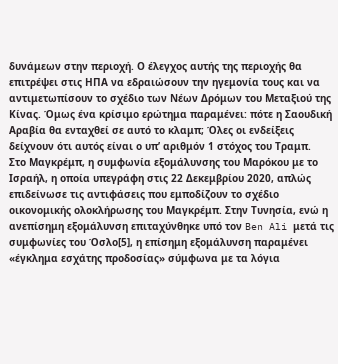δυνάμεων στην περιοχή. Ο έλεγχος αυτής της περιοχής θα επιτρέψει στις ΗΠΑ να εδραιώσουν την ηγεμονία τους και να αντιμετωπίσουν το σχέδιο των Νέων Δρόμων του Μεταξιού της Κίνας. Όμως ένα κρίσιμο ερώτημα παραμένει: πότε η Σαουδική Αραβία θα ενταχθεί σε αυτό το κλαμπ; Όλες οι ενδείξεις δείχνουν ότι αυτός είναι ο υπ’ αριθμόν 1 στόχος του Τραμπ.
Στο Μαγκρέμπ, η συμφωνία εξομάλυνσης του Μαρόκου με το Ισραήλ, η οποία υπεγράφη στις 22 Δεκεμβρίου 2020, απλώς επιδείνωσε τις αντιφάσεις που εμποδίζουν το σχέδιο οικονομικής ολοκλήρωσης του Μαγκρέμπ. Στην Τυνησία, ενώ η ανεπίσημη εξομάλυνση επιταχύνθηκε υπό τον Ben Ali μετά τις συμφωνίες του Όσλο[5], η επίσημη εξομάλυνση παραμένει «έγκλημα εσχάτης προδοσίας» σύμφωνα με τα λόγια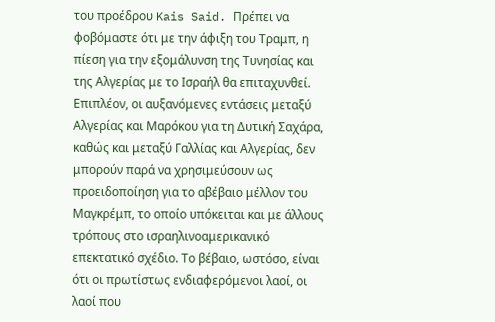του προέδρου Kais Said. Πρέπει να φοβόμαστε ότι με την άφιξη του Τραμπ, η πίεση για την εξομάλυνση της Τυνησίας και της Αλγερίας με το Ισραήλ θα επιταχυνθεί.
Επιπλέον, οι αυξανόμενες εντάσεις μεταξύ Αλγερίας και Μαρόκου για τη Δυτική Σαχάρα, καθώς και μεταξύ Γαλλίας και Αλγερίας, δεν μπορούν παρά να χρησιμεύσουν ως προειδοποίηση για το αβέβαιο μέλλον του Μαγκρέμπ, το οποίο υπόκειται και με άλλους τρόπους στο ισραηλινοαμερικανικό επεκτατικό σχέδιο. Το βέβαιο, ωστόσο, είναι ότι οι πρωτίστως ενδιαφερόμενοι λαοί, οι λαοί που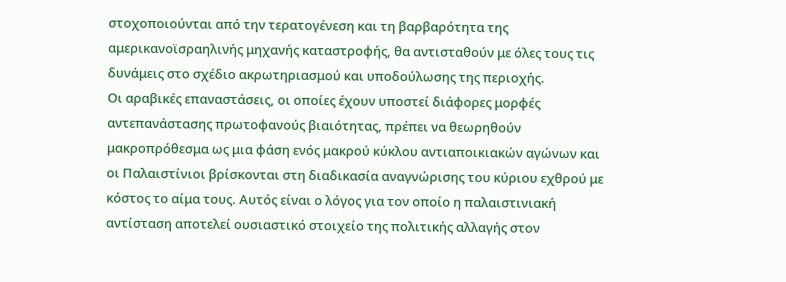στοχοποιούνται από την τερατογένεση και τη βαρβαρότητα της αμερικανοϊσραηλινής μηχανής καταστροφής, θα αντισταθούν με όλες τους τις δυνάμεις στο σχέδιο ακρωτηριασμού και υποδούλωσης της περιοχής.
Οι αραβικές επαναστάσεις, οι οποίες έχουν υποστεί διάφορες μορφές αντεπανάστασης πρωτοφανούς βιαιότητας, πρέπει να θεωρηθούν μακροπρόθεσμα ως μια φάση ενός μακρού κύκλου αντιαποικιακών αγώνων και οι Παλαιστίνιοι βρίσκονται στη διαδικασία αναγνώρισης του κύριου εχθρού με κόστος το αίμα τους. Αυτός είναι ο λόγος για τον οποίο η παλαιστινιακή αντίσταση αποτελεί ουσιαστικό στοιχείο της πολιτικής αλλαγής στον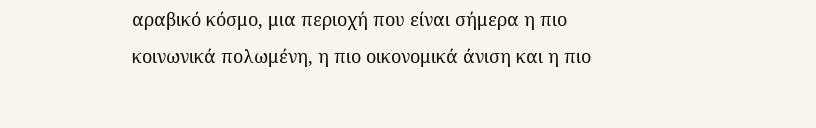αραβικό κόσμο, μια περιοχή που είναι σήμερα η πιο κοινωνικά πολωμένη, η πιο οικονομικά άνιση και η πιο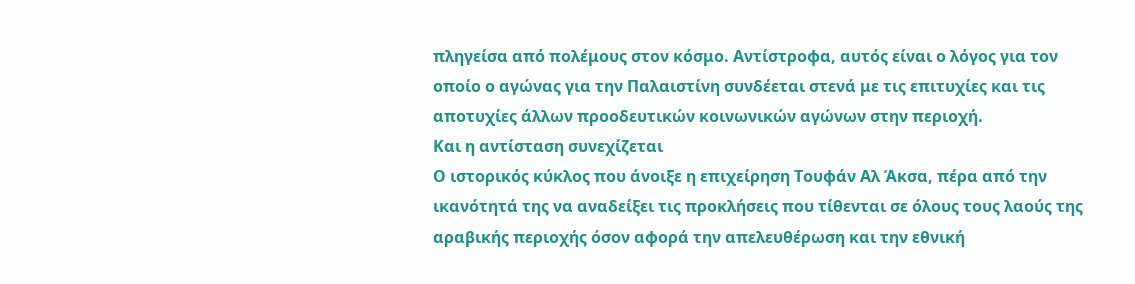πληγείσα από πολέμους στον κόσμο. Αντίστροφα, αυτός είναι ο λόγος για τον οποίο ο αγώνας για την Παλαιστίνη συνδέεται στενά με τις επιτυχίες και τις αποτυχίες άλλων προοδευτικών κοινωνικών αγώνων στην περιοχή.
Και η αντίσταση συνεχίζεται
Ο ιστορικός κύκλος που άνοιξε η επιχείρηση Τουφάν Αλ Άκσα, πέρα από την ικανότητά της να αναδείξει τις προκλήσεις που τίθενται σε όλους τους λαούς της αραβικής περιοχής όσον αφορά την απελευθέρωση και την εθνική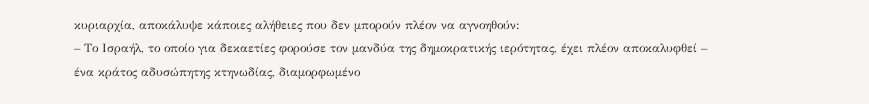κυριαρχία, αποκάλυψε κάποιες αλήθειες που δεν μπορούν πλέον να αγνοηθούν:
– Το Ισραήλ, το οποίο για δεκαετίες φορούσε τον μανδύα της δημοκρατικής ιερότητας, έχει πλέον αποκαλυφθεί – ένα κράτος αδυσώπητης κτηνωδίας, διαμορφωμένο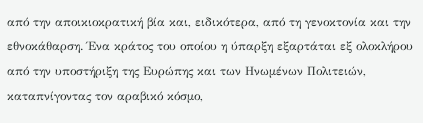από την αποικιοκρατική βία και, ειδικότερα, από τη γενοκτονία και την εθνοκάθαρση. Ένα κράτος του οποίου η ύπαρξη εξαρτάται εξ ολοκλήρου από την υποστήριξη της Ευρώπης και των Ηνωμένων Πολιτειών, καταπνίγοντας τον αραβικό κόσμο,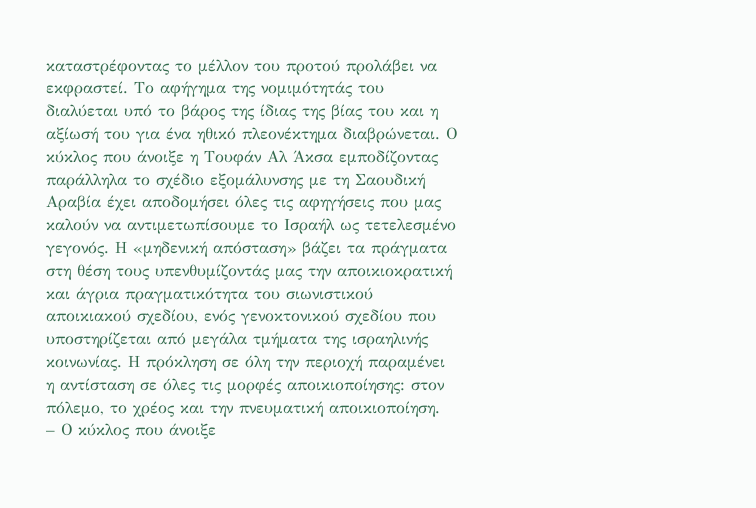καταστρέφοντας το μέλλον του προτού προλάβει να εκφραστεί. Το αφήγημα της νομιμότητάς του διαλύεται υπό το βάρος της ίδιας της βίας του και η αξίωσή του για ένα ηθικό πλεονέκτημα διαβρώνεται. Ο κύκλος που άνοιξε η Τουφάν Αλ Άκσα εμποδίζοντας παράλληλα το σχέδιο εξομάλυνσης με τη Σαουδική Αραβία έχει αποδομήσει όλες τις αφηγήσεις που μας καλούν να αντιμετωπίσουμε το Ισραήλ ως τετελεσμένο γεγονός. Η «μηδενική απόσταση» βάζει τα πράγματα στη θέση τους υπενθυμίζοντάς μας την αποικιοκρατική και άγρια πραγματικότητα του σιωνιστικού αποικιακού σχεδίου, ενός γενοκτονικού σχεδίου που υποστηρίζεται από μεγάλα τμήματα της ισραηλινής κοινωνίας. Η πρόκληση σε όλη την περιοχή παραμένει η αντίσταση σε όλες τις μορφές αποικιοποίησης: στον πόλεμο, το χρέος και την πνευματική αποικιοποίηση.
– Ο κύκλος που άνοιξε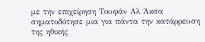με την επιχείρηση Τουφάν Αλ Άκσα σηματοδότησε μια για πάντα την κατάρρευση της ηθικής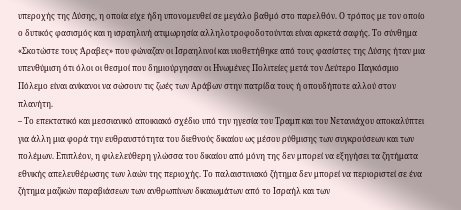υπεροχής της Δύσης, η οποία είχε ήδη υπονομευθεί σε μεγάλο βαθμό στο παρελθόν. Ο τρόπος με τον οποίο ο δυτικός φασισμός και η ισραηλινή ατιμωρησία αλληλοτροφοδοτούνται είναι αρκετά σαφής. Το σύνθημα «Σκοτώστε τους Άραβες» που φώναζαν οι Ισραηλινοί και υιοθετήθηκε από τους φασίστες της Δύσης ήταν μια υπενθύμιση ότι όλοι οι θεσμοί που δημιούργησαν οι Ηνωμένες Πολιτείες μετά τον Δεύτερο Παγκόσμιο Πόλεμο είναι ανίκανοι να σώσουν τις ζωές των Αράβων στην πατρίδα τους ή οπουδήποτε αλλού στον πλανήτη.
– Το επεκτατικό και μεσσιανικό αποικιακό σχέδιο υπό την ηγεσία του Τραμπ και του Νετανιάχου αποκαλύπτει για άλλη μια φορά την ευθραυστότητα του διεθνούς δικαίου ως μέσου ρύθμισης των συγκρούσεων και των πολέμων. Επιπλέον, η φιλελεύθερη γλώσσα του δικαίου από μόνη της δεν μπορεί να εξηγήσει τα ζητήματα εθνικής απελευθέρωσης των λαών της περιοχής. Το παλαιστινιακό ζήτημα δεν μπορεί να περιοριστεί σε ένα ζήτημα μαζικών παραβιάσεων των ανθρωπίνων δικαιωμάτων από το Ισραήλ και των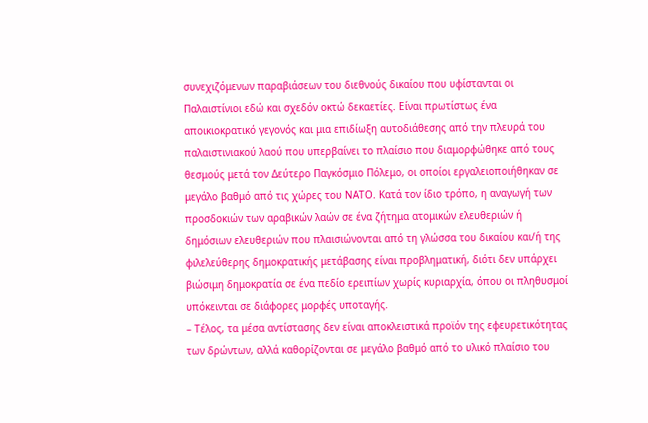συνεχιζόμενων παραβιάσεων του διεθνούς δικαίου που υφίστανται οι Παλαιστίνιοι εδώ και σχεδόν οκτώ δεκαετίες. Είναι πρωτίστως ένα αποικιοκρατικό γεγονός και μια επιδίωξη αυτοδιάθεσης από την πλευρά του παλαιστινιακού λαού που υπερβαίνει το πλαίσιο που διαμορφώθηκε από τους θεσμούς μετά τον Δεύτερο Παγκόσμιο Πόλεμο, οι οποίοι εργαλειοποιήθηκαν σε μεγάλο βαθμό από τις χώρες του ΝΑΤΟ. Κατά τον ίδιο τρόπο, η αναγωγή των προσδοκιών των αραβικών λαών σε ένα ζήτημα ατομικών ελευθεριών ή δημόσιων ελευθεριών που πλαισιώνονται από τη γλώσσα του δικαίου και/ή της φιλελεύθερης δημοκρατικής μετάβασης είναι προβληματική, διότι δεν υπάρχει βιώσιμη δημοκρατία σε ένα πεδίο ερειπίων χωρίς κυριαρχία, όπου οι πληθυσμοί υπόκεινται σε διάφορες μορφές υποταγής.
– Τέλος, τα μέσα αντίστασης δεν είναι αποκλειστικά προϊόν της εφευρετικότητας των δρώντων, αλλά καθορίζονται σε μεγάλο βαθμό από το υλικό πλαίσιο του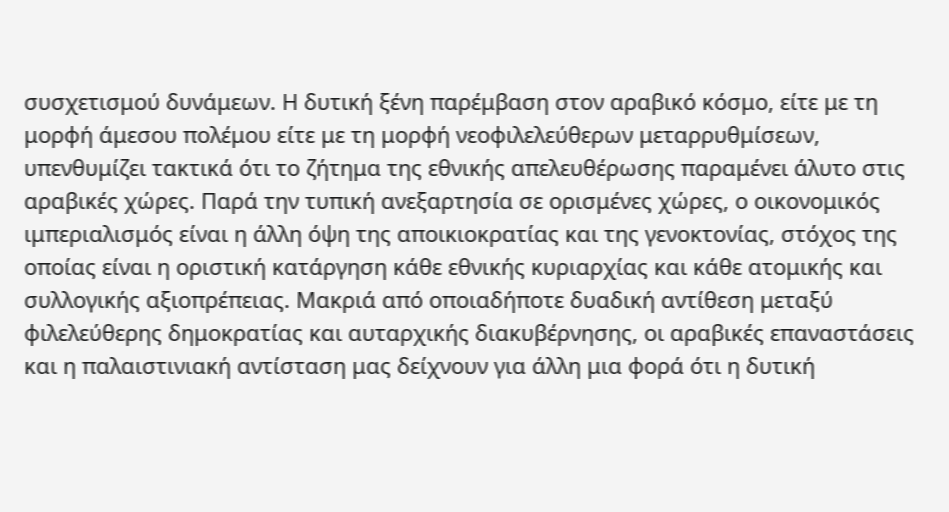συσχετισμού δυνάμεων. Η δυτική ξένη παρέμβαση στον αραβικό κόσμο, είτε με τη μορφή άμεσου πολέμου είτε με τη μορφή νεοφιλελεύθερων μεταρρυθμίσεων, υπενθυμίζει τακτικά ότι το ζήτημα της εθνικής απελευθέρωσης παραμένει άλυτο στις αραβικές χώρες. Παρά την τυπική ανεξαρτησία σε ορισμένες χώρες, ο οικονομικός ιμπεριαλισμός είναι η άλλη όψη της αποικιοκρατίας και της γενοκτονίας, στόχος της οποίας είναι η οριστική κατάργηση κάθε εθνικής κυριαρχίας και κάθε ατομικής και συλλογικής αξιοπρέπειας. Μακριά από οποιαδήποτε δυαδική αντίθεση μεταξύ φιλελεύθερης δημοκρατίας και αυταρχικής διακυβέρνησης, οι αραβικές επαναστάσεις και η παλαιστινιακή αντίσταση μας δείχνουν για άλλη μια φορά ότι η δυτική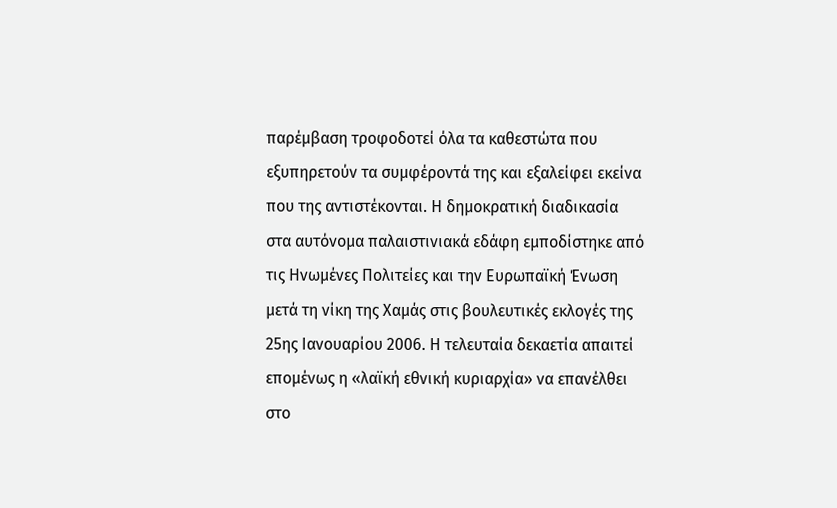παρέμβαση τροφοδοτεί όλα τα καθεστώτα που εξυπηρετούν τα συμφέροντά της και εξαλείφει εκείνα που της αντιστέκονται. Η δημοκρατική διαδικασία στα αυτόνομα παλαιστινιακά εδάφη εμποδίστηκε από τις Ηνωμένες Πολιτείες και την Ευρωπαϊκή Ένωση μετά τη νίκη της Χαμάς στις βουλευτικές εκλογές της 25ης Ιανουαρίου 2006. Η τελευταία δεκαετία απαιτεί επομένως η «λαϊκή εθνική κυριαρχία» να επανέλθει στο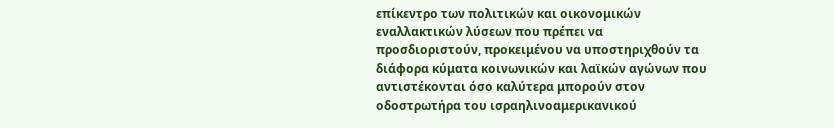επίκεντρο των πολιτικών και οικονομικών εναλλακτικών λύσεων που πρέπει να προσδιοριστούν, προκειμένου να υποστηριχθούν τα διάφορα κύματα κοινωνικών και λαϊκών αγώνων που αντιστέκονται όσο καλύτερα μπορούν στον οδοστρωτήρα του ισραηλινοαμερικανικού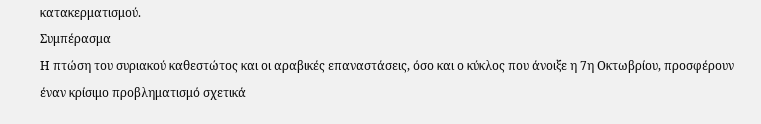κατακερματισμού.
Συμπέρασμα
Η πτώση του συριακού καθεστώτος και οι αραβικές επαναστάσεις, όσο και ο κύκλος που άνοιξε η 7η Οκτωβρίου, προσφέρουν έναν κρίσιμο προβληματισμό σχετικά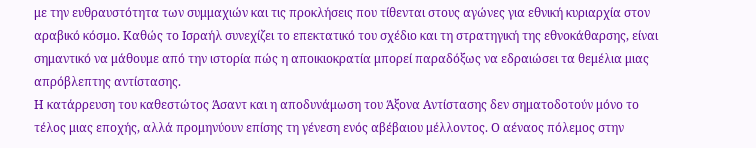με την ευθραυστότητα των συμμαχιών και τις προκλήσεις που τίθενται στους αγώνες για εθνική κυριαρχία στον αραβικό κόσμο. Καθώς το Ισραήλ συνεχίζει το επεκτατικό του σχέδιο και τη στρατηγική της εθνοκάθαρσης, είναι σημαντικό να μάθουμε από την ιστορία πώς η αποικιοκρατία μπορεί παραδόξως να εδραιώσει τα θεμέλια μιας απρόβλεπτης αντίστασης.
Η κατάρρευση του καθεστώτος Άσαντ και η αποδυνάμωση του Άξονα Αντίστασης δεν σηματοδοτούν μόνο το τέλος μιας εποχής, αλλά προμηνύουν επίσης τη γένεση ενός αβέβαιου μέλλοντος. Ο αέναος πόλεμος στην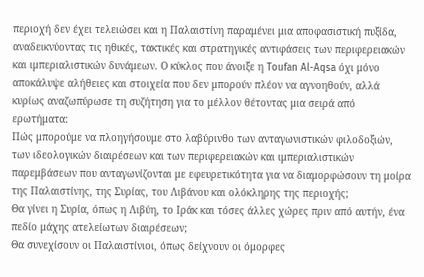περιοχή δεν έχει τελειώσει και η Παλαιστίνη παραμένει μια αποφασιστική πυξίδα, αναδεικνύοντας τις ηθικές, τακτικές και στρατηγικές αντιφάσεις των περιφερειακών και ιμπεριαλιστικών δυνάμεων. Ο κύκλος που άνοιξε η Toufan Al-Aqsa όχι μόνο αποκάλυψε αλήθειες και στοιχεία που δεν μπορούν πλέον να αγνοηθούν, αλλά κυρίως αναζωπύρωσε τη συζήτηση για το μέλλον θέτοντας μια σειρά από ερωτήματα:
Πώς μπορούμε να πλοηγήσουμε στο λαβύρινθο των ανταγωνιστικών φιλοδοξιών, των ιδεολογικών διαιρέσεων και των περιφερειακών και ιμπεριαλιστικών παρεμβάσεων που ανταγωνίζονται με εφευρετικότητα για να διαμορφώσουν τη μοίρα της Παλαιστίνης, της Συρίας, του Λιβάνου και ολόκληρης της περιοχής;
Θα γίνει η Συρία, όπως η Λιβύη, το Ιράκ και τόσες άλλες χώρες πριν από αυτήν, ένα πεδίο μάχης ατελείωτων διαιρέσεων;
Θα συνεχίσουν οι Παλαιστίνιοι, όπως δείχνουν οι όμορφες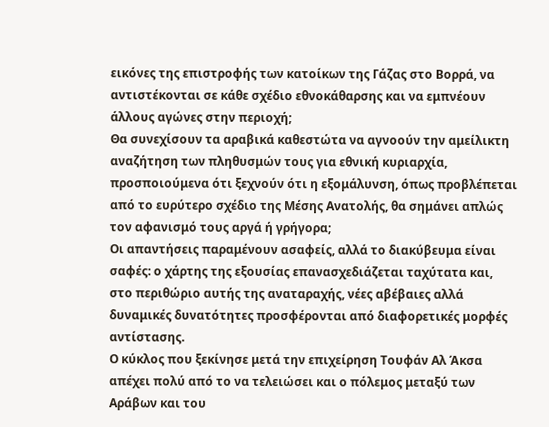εικόνες της επιστροφής των κατοίκων της Γάζας στο Βορρά, να αντιστέκονται σε κάθε σχέδιο εθνοκάθαρσης και να εμπνέουν άλλους αγώνες στην περιοχή;
Θα συνεχίσουν τα αραβικά καθεστώτα να αγνοούν την αμείλικτη αναζήτηση των πληθυσμών τους για εθνική κυριαρχία, προσποιούμενα ότι ξεχνούν ότι η εξομάλυνση, όπως προβλέπεται από το ευρύτερο σχέδιο της Μέσης Ανατολής, θα σημάνει απλώς τον αφανισμό τους αργά ή γρήγορα;
Οι απαντήσεις παραμένουν ασαφείς, αλλά το διακύβευμα είναι σαφές: ο χάρτης της εξουσίας επανασχεδιάζεται ταχύτατα και, στο περιθώριο αυτής της αναταραχής, νέες αβέβαιες αλλά δυναμικές δυνατότητες προσφέρονται από διαφορετικές μορφές αντίστασης.
Ο κύκλος που ξεκίνησε μετά την επιχείρηση Τουφάν Αλ Άκσα απέχει πολύ από το να τελειώσει και ο πόλεμος μεταξύ των Αράβων και του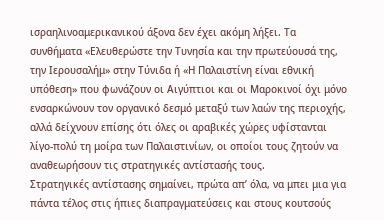ισραηλινοαμερικανικού άξονα δεν έχει ακόμη λήξει. Τα συνθήματα «Ελευθερώστε την Τυνησία και την πρωτεύουσά της, την Ιερουσαλήμ» στην Τύνιδα ή «Η Παλαιστίνη είναι εθνική υπόθεση» που φωνάζουν οι Αιγύπτιοι και οι Μαροκινοί όχι μόνο ενσαρκώνουν τον οργανικό δεσμό μεταξύ των λαών της περιοχής, αλλά δείχνουν επίσης ότι όλες οι αραβικές χώρες υφίστανται λίγο-πολύ τη μοίρα των Παλαιστινίων, οι οποίοι τους ζητούν να αναθεωρήσουν τις στρατηγικές αντίστασής τους.
Στρατηγικές αντίστασης σημαίνει, πρώτα απ’ όλα, να μπει μια για πάντα τέλος στις ήπιες διαπραγματεύσεις και στους κουτσούς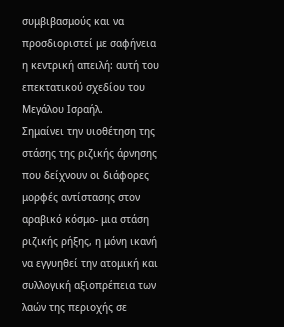συμβιβασμούς και να προσδιοριστεί με σαφήνεια η κεντρική απειλή: αυτή του επεκτατικού σχεδίου του Μεγάλου Ισραήλ.
Σημαίνει την υιοθέτηση της στάσης της ριζικής άρνησης που δείχνουν οι διάφορες μορφές αντίστασης στον αραβικό κόσμο- μια στάση ριζικής ρήξης, η μόνη ικανή να εγγυηθεί την ατομική και συλλογική αξιοπρέπεια των λαών της περιοχής σε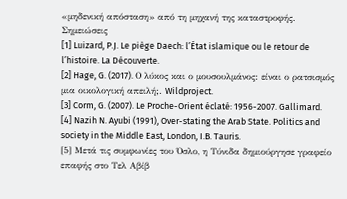«μηδενική απόσταση» από τη μηχανή της καταστροφής.
Σημειώσεις
[1] Luizard, P.J. Le piège Daech: l’État islamique ou le retour de l’histoire. La Découverte.
[2] Hage, G. (2017). Ο λύκος και ο μουσουλμάνος: είναι ο ρατσισμός μια οικολογική απειλή;. Wildproject.
[3] Corm, G. (2007). Le Proche-Orient éclaté: 1956-2007. Gallimard.
[4] Nazih N. Ayubi (1991), Over-stating the Arab State. Politics and society in the Middle East, London, I.B. Tauris.
[5] Μετά τις συμφωνίες του Όσλο, η Τύνιδα δημιούργησε γραφείο επαφής στο Τελ Αβίβ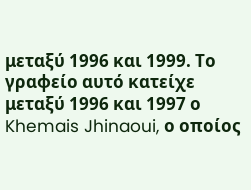μεταξύ 1996 και 1999. Το γραφείο αυτό κατείχε μεταξύ 1996 και 1997 ο Khemais Jhinaoui, ο οποίος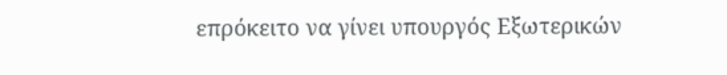επρόκειτο να γίνει υπουργός Εξωτερικών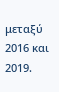μεταξύ 2016 και 2019.